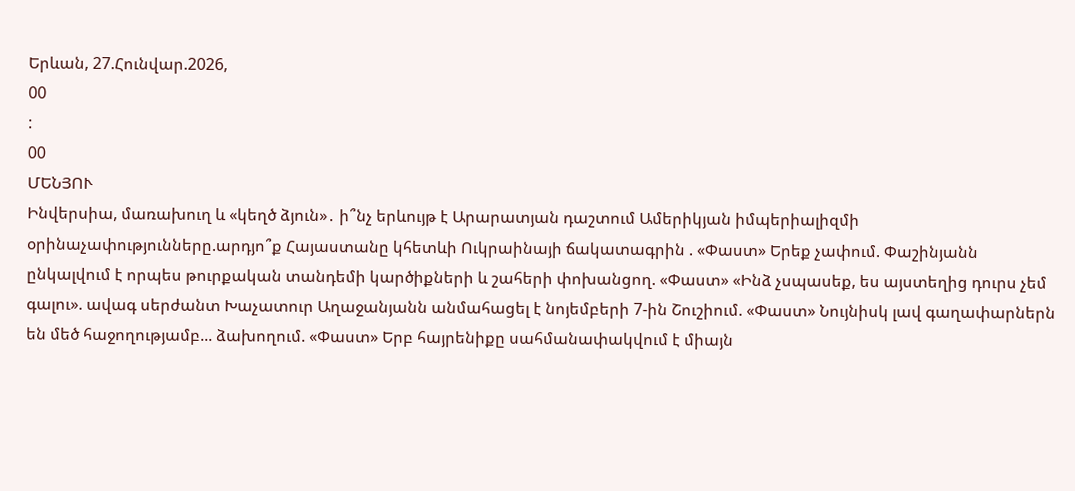Երևան, 27.Հունվար.2026,
00
:
00
ՄԵՆՅՈՒ
Ինվերսիա, մառախուղ և «կեղծ ձյուն»․ ի՞նչ երևույթ է Արարատյան դաշտում Ամերիկյան իմպերիալիզմի օրինաչափությունները.արդյո՞ք Հայաստանը կհետևի Ուկրաինայի ճակատագրին . «Փաստ» Երեք չափում. Փաշինյանն ընկալվում է որպես թուրքական տանդեմի կարծիքների և շահերի փոխանցող. «Փաստ» «Ինձ չսպասեք, ես այստեղից դուրս չեմ գալու». ավագ սերժանտ Խաչատուր Աղաջանյանն անմահացել է նոյեմբերի 7-ին Շուշիում. «Փաստ» Նույնիսկ լավ գաղափարներն են մեծ հաջողությամբ... ձախողում. «Փաստ» Երբ հայրենիքը սահմանափակվում է միայն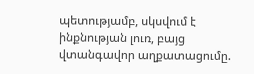պետությամբ, սկսվում է ինքնության լուռ, բայց վտանգավոր աղքատացումը.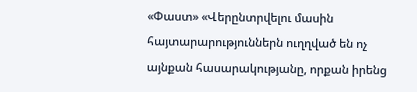«Փաստ» «Վերընտրվելու մասին հայտարարություններն ուղղված են ոչ այնքան հասարակությանը, որքան իրենց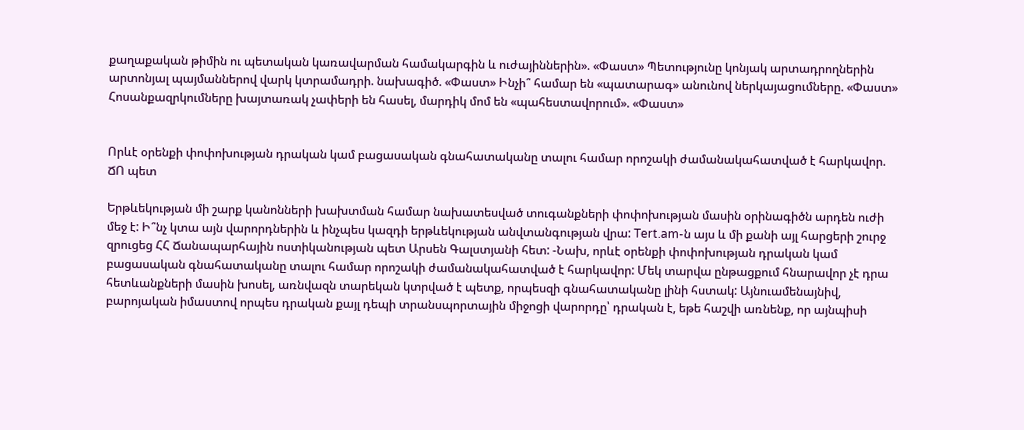քաղաքական թիմին ու պետական կառավարման համակարգին և ուժայիններին». «Փաստ» Պետությունը կոնյակ արտադրողներին արտոնյալ պայմաններով վարկ կտրամադրի. նախագիծ. «Փաստ» Ինչի՞ համար են «պատարագ» անունով ներկայացումները. «Փաստ» Հոսանքազրկումները խայտառակ չափերի են հասել, մարդիկ մոմ են «պահեստավորում». «Փաստ»


Որևէ օրենքի փոփոխության դրական կամ բացասական գնահատականը տալու համար որոշակի ժամանակահատված է հարկավոր. ՃՈ պետ

Երթևեկության մի շարք կանոնների խախտման համար նախատեսված տուգանքների փոփոխության մասին օրինագիծն արդեն ուժի մեջ է: Ի՞նչ կտա այն վարորդներին և ինչպես կազդի երթևեկության անվտանգության վրա: Tert.am-ն այս և մի քանի այլ հարցերի շուրջ զրուցեց ՀՀ Ճանապարհային ոստիկանության պետ Արսեն Գալստյանի հետ: -Նախ, որևէ օրենքի փոփոխության դրական կամ բացասական գնահատականը տալու համար որոշակի ժամանակահատված է հարկավոր: Մեկ տարվա ընթացքում հնարավոր չէ դրա հետևանքների մասին խոսել, առնվազն տարեկան կտրված է պետք, որպեսզի գնահատականը լինի հստակ: Այնուամենայնիվ, բարոյական իմաստով որպես դրական քայլ դեպի տրանսպորտային միջոցի վարորդը՝ դրական է, եթե հաշվի առնենք, որ այնպիսի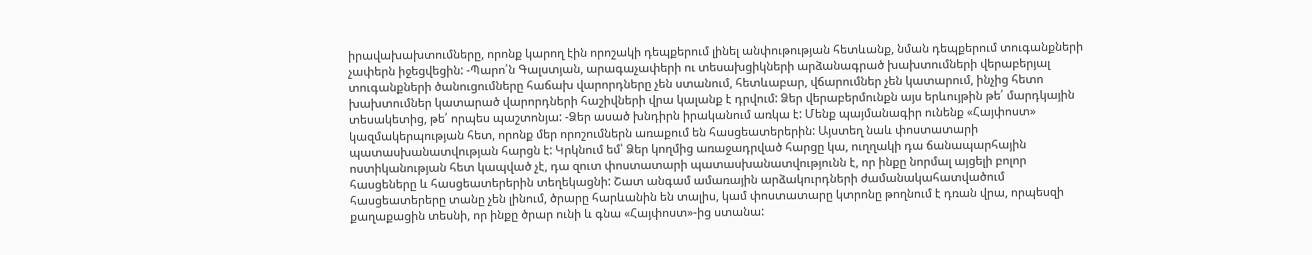իրավախախտումները, որոնք կարող էին որոշակի դեպքերում լինել անփութության հետևանք, նման դեպքերում տուգանքների չափերն իջեցվեցին: -Պարո՛ն Գալստյան, արագաչափերի ու տեսախցիկների արձանագրած խախտումների վերաբերյալ տուգանքների ծանուցումները հաճախ վարորդները չեն ստանում, հետևաբար, վճարումներ չեն կատարում, ինչից հետո խախտումներ կատարած վարորդների հաշիվների վրա կալանք է դրվում: Ձեր վերաբերմունքն այս երևույթին թե՛ մարդկային տեսակետից, թե՛ որպես պաշտոնյա: -Ձեր ասած խնդիրն իրականում առկա է: Մենք պայմանագիր ունենք «Հայփոստ» կազմակերպության հետ, որոնք մեր որոշումներն առաքում են հասցեատերերին: Այստեղ նաև փոստատարի պատասխանատվության հարցն է: Կրկնում եմ՝ Ձեր կողմից առաջադրված հարցը կա, ուղղակի դա ճանապարհային ոստիկանության հետ կապված չէ, դա զուտ փոստատարի պատասխանատվությունն է, որ ինքը նորմալ այցելի բոլոր հասցեները և հասցեատերերին տեղեկացնի: Շատ անգամ ամառային արձակուրդների ժամանակահատվածում հասցեատերերը տանը չեն լինում, ծրարը հարևանին են տալիս, կամ փոստատարը կտրոնը թողնում է դռան վրա, որպեսզի քաղաքացին տեսնի, որ ինքը ծրար ունի և գնա «Հայփոստ»-ից ստանա: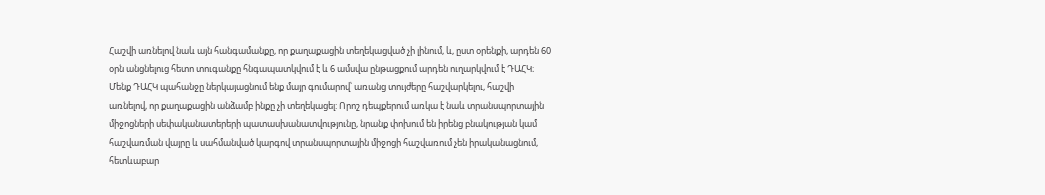Հաշվի առնելով նաև այն հանգամանքը, որ քաղաքացին տեղեկացված չի լինում, և, ըստ օրենքի, արդեն 60 օրն անցնելուց հետո տուգանքը հնգապատկվում է և 6 ամսվա ընթացքում արդեն ուղարկվում է ԴԱՀԿ։ Մենք ԴԱՀԿ պահանջը ներկայացնում ենք մայր գումարով՝ առանց տույժերը հաշվարկելու, հաշվի առնելով, որ քաղաքացին անձամբ ինքը չի տեղեկացել: Որոշ դեպքերում առկա է նաև տրանսպորտային միջոցների սեփականատերերի պատասխանատվությունը, նրանք փոխում են իրենց բնակության կամ հաշվառման վայրը և սահմանված կարգով տրանսպորտային միջոցի հաշվառում չեն իրականացնում, հետևաբար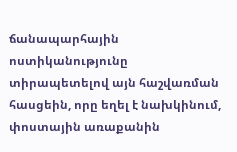ճանապարհային ոստիկանությունը տիրապետելով այն հաշվառման հասցեին, որը եղել է նախկինում, փոստային առաքանին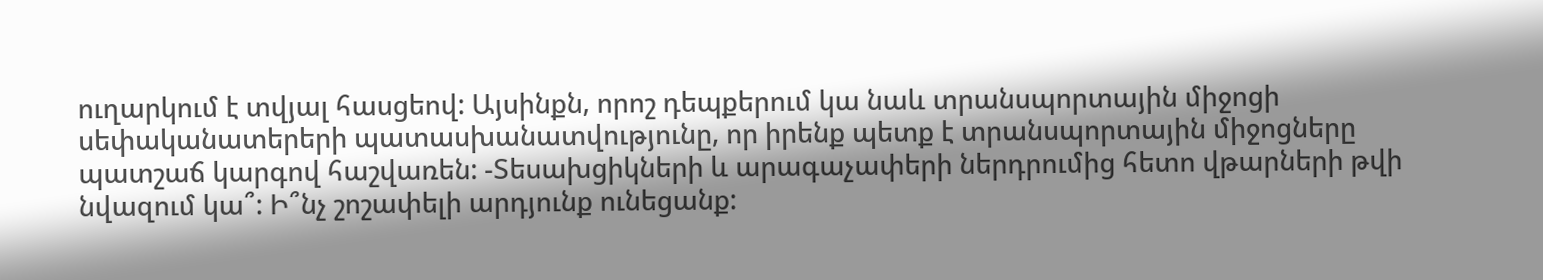ուղարկում է տվյալ հասցեով: Այսինքն, որոշ դեպքերում կա նաև տրանսպորտային միջոցի սեփականատերերի պատասխանատվությունը, որ իրենք պետք է տրանսպորտային միջոցները պատշաճ կարգով հաշվառեն: -Տեսախցիկների և արագաչափերի ներդրումից հետո վթարների թվի նվազում կա՞: Ի՞նչ շոշափելի արդյունք ունեցանք: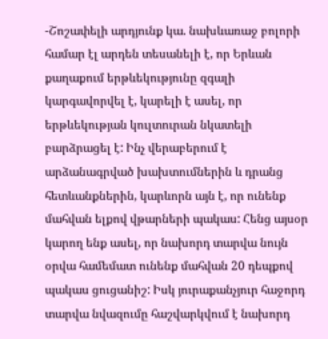-Շոշափելի արդյունք կա. նախևառաջ բոլորի համար էլ արդեն տեսանելի է, որ Երևան քաղաքում երթևեկությունը զգալի կարգավորվել է, կարելի է ասել, որ երթևեկության կուլտուրան նկատելի բարձրացել է: Ինչ վերաբերում է արձանագրված խախտումներին և դրանց հետևանքներին, կարևորն այն է, որ ունենք մահվան ելքով վթարների պակաս: Հենց այսօր կարող ենք ասել, որ նախորդ տարվա նույն օրվա համեմատ ունենք մահվան 20 դեպքով պակաս ցուցանիշ: Իսկ յուրաքանչյուր հաջորդ տարվա նվազումը հաշվարկվում է նախորդ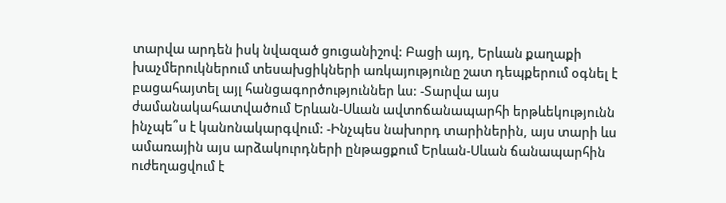տարվա արդեն իսկ նվազած ցուցանիշով: Բացի այդ, Երևան քաղաքի խաչմերուկներում տեսախցիկների առկայությունը շատ դեպքերում օգնել է բացահայտել այլ հանցագործություններ ևս: -Տարվա այս ժամանակահատվածում Երևան-Սևան ավտոճանապարհի երթևեկությունն ինչպե՞ս է կանոնակարգվում: -Ինչպես նախորդ տարիներին, այս տարի ևս ամառային այս արձակուրդների ընթացքում Երևան-Սևան ճանապարհին ուժեղացվում է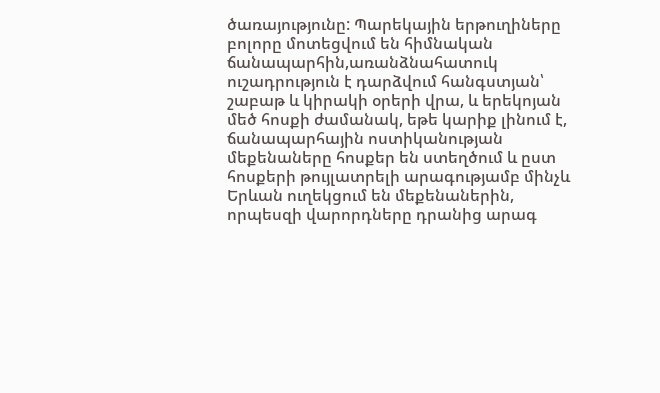ծառայությունը: Պարեկային երթուղիները բոլորը մոտեցվում են հիմնական ճանապարհին,առանձնահատուկ ուշադրություն է դարձվում հանգստյան՝ շաբաթ և կիրակի օրերի վրա, և երեկոյան մեծ հոսքի ժամանակ, եթե կարիք լինում է, ճանապարհային ոստիկանության մեքենաները հոսքեր են ստեղծում և ըստ հոսքերի թույլատրելի արագությամբ մինչև Երևան ուղեկցում են մեքենաներին, որպեսզի վարորդները դրանից արագ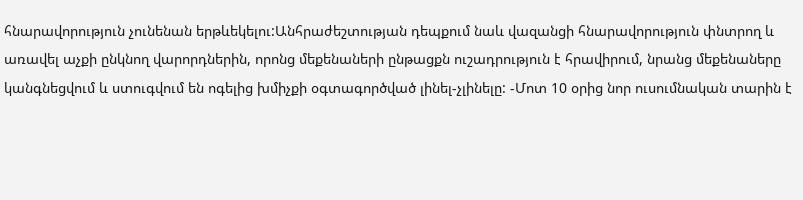հնարավորություն չունենան երթևեկելու:Անհրաժեշտության դեպքում նաև վազանցի հնարավորություն փնտրող և առավել աչքի ընկնող վարորդներին, որոնց մեքենաների ընթացքն ուշադրություն է հրավիրում, նրանց մեքենաները կանգնեցվում և ստուգվում են ոգելից խմիչքի օգտագործված լինել-չլինելը: -Մոտ 10 օրից նոր ուսումնական տարին է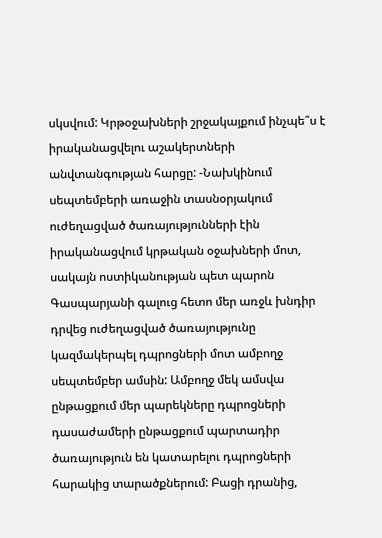սկսվում: Կրթօջախների շրջակայքում ինչպե՞ս է իրականացվելու աշակերտների անվտանգության հարցը: -Նախկինում սեպտեմբերի առաջին տասնօրյակում ուժեղացված ծառայությունների էին իրականացվում կրթական օջախների մոտ, սակայն ոստիկանության պետ պարոն Գասպարյանի գալուց հետո մեր առջև խնդիր դրվեց ուժեղացված ծառայությունը կազմակերպել դպրոցների մոտ ամբողջ սեպտեմբեր ամսին: Ամբողջ մեկ ամսվա ընթացքում մեր պարեկները դպրոցների դասաժամերի ընթացքում պարտադիր ծառայություն են կատարելու դպրոցների հարակից տարածքներում: Բացի դրանից,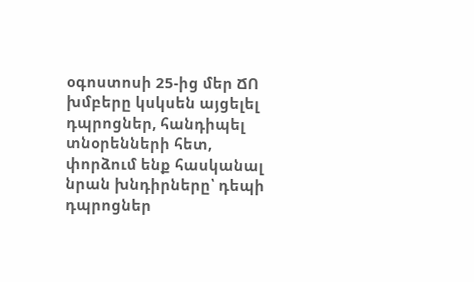օգոստոսի 25-ից մեր ՃՈ խմբերը կսկսեն այցելել դպրոցներ, հանդիպել տնօրենների հետ, փորձում ենք հասկանալ նրան խնդիրները՝ դեպի դպրոցներ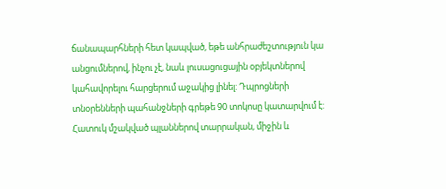ճանապարհների հետ կապված, եթե անհրաժեշտություն կա անցումներով, ինչու չէ, նաև լուսացուցային օբյեկտներով կահավորելու հարցերում աջակից լինել: Դպրոցների տնօրենների պահանջների գրեթե 90 տոկոսը կատարվում է: Հատուկ մշակված պլաններով տարրական, միջին և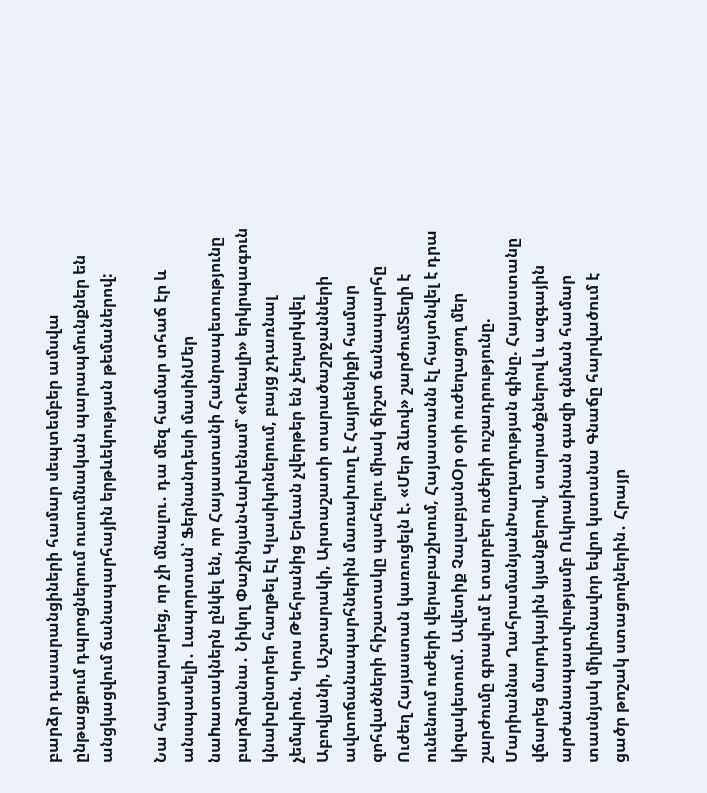բարձր դասարանցիների համար սեպտեմբեր ամսվա ընթացքում դպրոցներում ուսումնական պարապմունքներ են անցկացվում ճանապարհային երթևեկության թեմաներով:

Նա հայտարարեց, որ չի մնալու․ դա մեզ համար տհաճ էր և անսպասելի․ Լապորտան՝ Ֆերնանդեսի մասինՄեր նաhատակներն ընկել են, որ Հայաստանի Հանրապետությունը բարձրանա․ Նիկոլ ՓաշինյանՎախենամ՝ «Ռեալի» երկրպագուն կնախընտրեր հաղթել Էլ Կլասիկոներում, բայց չդառնալ չեմպիոն. Կրոս Թեհրանից Երևան չվերթեր են չեղարկվել Աբովյանի, Աշտարակի, Արտաշատի տարածաշրջանների ավտոճանապարհներին մառախուղ է Հայրենիքի համար զոհվածների հիշատակը պահելու միակ ճիշտ ճանապարհը Ուժեղ Հայաստան կառուցելն է. «Մեր ձևով» շարժումՏեղի է ունենում ուժերի վերաբաշխում, Հայաստանն էլ հայտնվել է դրա կիզակետում․ Ավետիք ՉալաբյանՕր օրի ուժեղացող մեր շարժումը գրավում է տարբեր ուժերի ուշադրությունը. Մարիաննա ՂահրամանյանԽաղաղության գինը. Հայաստանը վճարեց մարդկային կյանքերով, տարածքներով և ազգային արժանապատվությամբ Ուկրաինան գազի գնման համար տասնյակ միլիոնավոր եվրո կստանա Գնաճը հարվածում է ցածր թոշակ ստացողներին․ Հրայր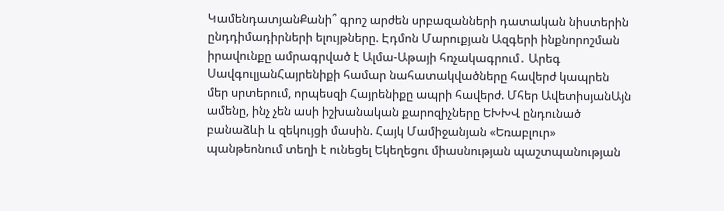ԿամենդատյանՔանի՞ գրոշ արժեն սրբազանների դատական նիստերին ընդդիմադիրների ելույթները. Էդմոն Մարուքյան Ազգերի ինքնորոշման իրավունքը ամրագրված է Ալմա-Աթայի հռչակագրում․ Արեգ ՍավգուլյանՀայրենիքի համար նահատակվածները հավերժ կապրեն մեր սրտերում, որպեսզի Հայրենիքը ապրի հավերժ. Մհեր ԱվետիսյանԱյն ամենը, ինչ չեն ասի իշխանական քարոզիչները ԵԽԽՎ ընդունած բանաձևի և զեկույցի մասին. Հայկ Մամիջանյան «Եռաբլուր» պանթեոնում տեղի է ունեցել Եկեղեցու միասնության պաշտպանության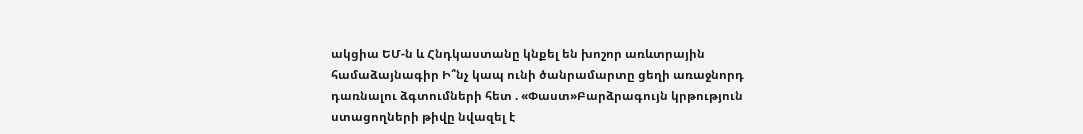ակցիա ԵՄ-ն և Հնդկաստանը կնքել են խոշոր առևտրային համաձայնագիր Ի՞նչ կապ ունի ծանրամարտը ցեղի առաջնորդ դառնալու ձգտումների հետ . «Փաստ»Բարձրագույն կրթություն ստացողների թիվը նվազել է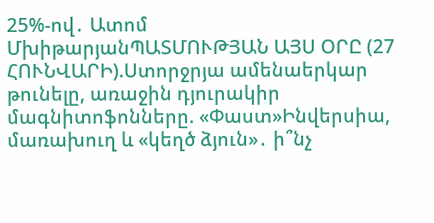25%-ով․ Ատոմ ՄխիթարյանՊԱՏՄՈՒԹՅԱՆ ԱՅՍ ՕՐԸ (27 ՀՈՒՆՎԱՐԻ).Ստորջրյա ամենաերկար թունելը, առաջին դյուրակիր մագնիտոֆոնները. «Փաստ»Ինվերսիա, մառախուղ և «կեղծ ձյուն»․ ի՞նչ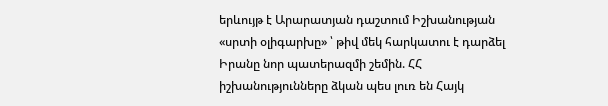երևույթ է Արարատյան դաշտում Իշխանության «սրտի օլիգարխը» ՝ թիվ մեկ հարկատու է դարձել Իրանը նոր պատերազմի շեմին. ՀՀ իշխանությունները ձկան պես լուռ են Հայկ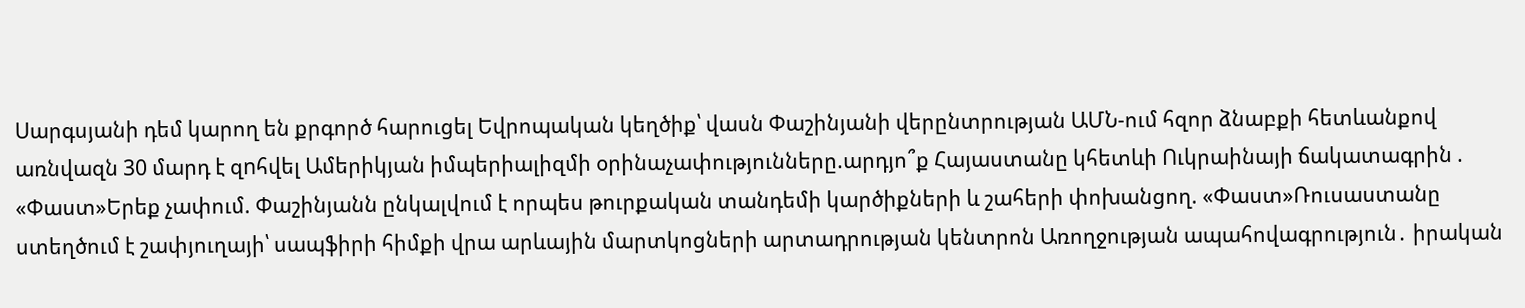Սարգսյանի դեմ կարող են քրգործ հարուցել Եվրոպական կեղծիք՝ վասն Փաշինյանի վերընտրության ԱՄՆ-ում հզոր ձնաբքի հետևանքով առնվազն 30 մարդ է զnհվել Ամերիկյան իմպերիալիզմի օրինաչափությունները.արդյո՞ք Հայաստանը կհետևի Ուկրաինայի ճակատագրին . «Փաստ»Երեք չափում. Փաշինյանն ընկալվում է որպես թուրքական տանդեմի կարծիքների և շահերի փոխանցող. «Փաստ»Ռուսաստանը ստեղծում է շափյուղայի՝ սապֆիրի հիմքի վրա արևային մարտկոցների արտադրության կենտրոն Առողջության ապահովագրություն․ իրական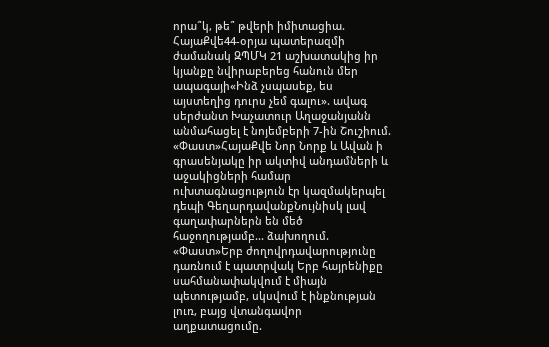որա՞կ, թե՞ թվերի իմիտացիա. ՀայաՔվե44-օրյա պատերազմի ժամանակ ԶՊՄԿ 21 աշխատակից իր կյանքը նվիրաբերեց հանուն մեր ապագայի«Ինձ չսպասեք, ես այստեղից դուրս չեմ գալու». ավագ սերժանտ Խաչատուր Աղաջանյանն անմահացել է նոյեմբերի 7-ին Շուշիում. «Փաստ»ՀայաՔվե Նոր Նորք և Ավան ի գրասենյակը իր ակտիվ անդամների և աջակիցների համար ուխտագնացություն էր կազմակերպել դեպի ԳեղարդավանքՆույնիսկ լավ գաղափարներն են մեծ հաջողությամբ... ձախողում. «Փաստ»Երբ ժողովրդավարությունը դառնում է պատրվակ Երբ հայրենիքը սահմանափակվում է միայն պետությամբ, սկսվում է ինքնության լուռ, բայց վտանգավոր աղքատացումը.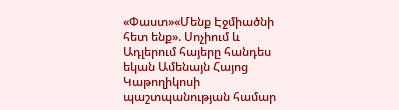«Փաստ»«Մենք Էջմիածնի հետ ենք». Սոչիում և Ադլերում հայերը հանդես եկան Ամենայն Հայոց Կաթողիկոսի պաշտպանության համար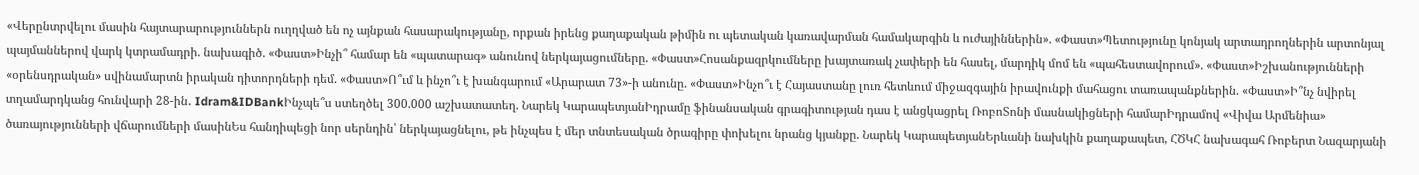«Վերընտրվելու մասին հայտարարություններն ուղղված են ոչ այնքան հասարակությանը, որքան իրենց քաղաքական թիմին ու պետական կառավարման համակարգին և ուժայիններին». «Փաստ»Պետությունը կոնյակ արտադրողներին արտոնյալ պայմաններով վարկ կտրամադրի. նախագիծ. «Փաստ»Ինչի՞ համար են «պատարագ» անունով ներկայացումները. «Փաստ»Հոսանքազրկումները խայտառակ չափերի են հասել, մարդիկ մոմ են «պահեստավորում». «Փաստ»Իշխանությունների «օրենսդրական» սվինամարտն իրական դիտորդների դեմ. «Փաստ»Ո՞ւմ և ինչո՞ւ է խանգարում «Արարատ 73»-ի անունը. «Փաստ»Ինչո՞ւ է Հայաստանը լուռ հետևում միջազգային իրավունքի մահացու տառապանքներին. «Փաստ»Ի՞նչ նվիրել տղամարդկանց հունվարի 28-ին․ Idram&IDBankԻնչպե՞ս ստեղծել 300.000 աշխատատեղ. Նարեկ ԿարապետյանԻդրամը ֆինանսական գրագիտության դաս է անցկացրել ՌոբոՏոնի մասնակիցների համարԻդրամով «Վիվա Արմենիա» ծառայությունների վճարումների մասինԵս հանդիպեցի նոր սերնդին՝ ներկայացնելու, թե ինչպես է մեր տնտեսական ծրագիրը փոխելու նրանց կյանքը. Նարեկ ԿարապետյանԵրևանի նախկին քաղաքապետ, ՀԾԿՀ նախագահ Ռոբերտ Նազարյանի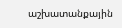աշխատանքային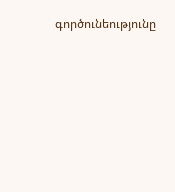գործունեությունը